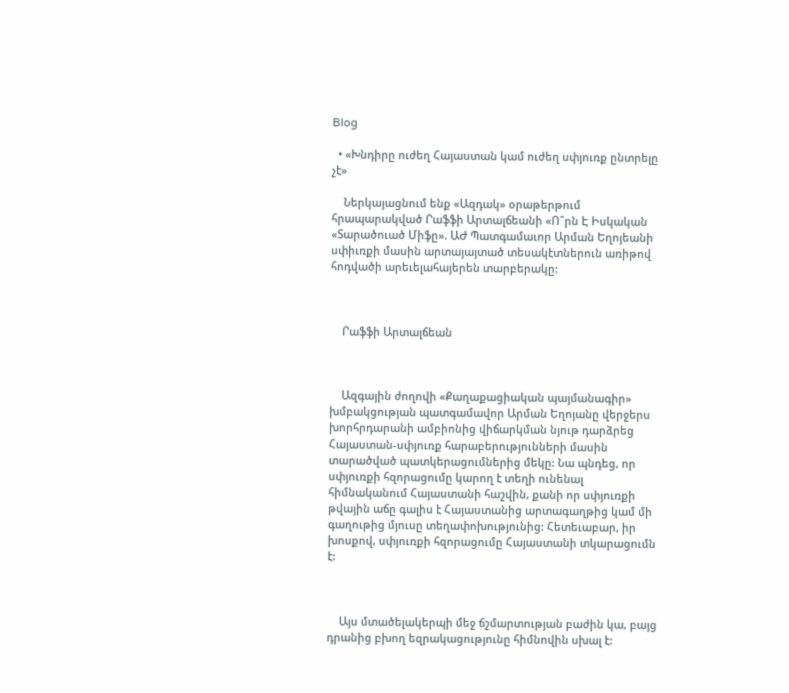Blog

  • «Խնդիրը ուժեղ Հայաստան կամ ուժեղ սփյուռք ընտրելը չէ»

    Ներկայացնում ենք «Ազդակ» օրաթերթում  հրապարակված Րաֆֆի Արտալճեանի «Ո՞րն Է Իսկական «Տարածուած Միֆը». ԱԺ Պատգամաւոր Արման Եղոյեանի սփիւռքի մասին արտայայտած տեսակէտներուն առիթով հոդվածի արեւելահայերեն տարբերակը:



    Րաֆֆի Արտալճեան



    Ազգային ժողովի «Քաղաքացիական պայմանագիր» խմբակցության պատգամավոր Արման Եղոյանը վերջերս խորհրդարանի ամբիոնից վիճարկման նյութ դարձրեց Հայաստան-սփյուռք հարաբերությունների մասին տարածված պատկերացումներից մեկը: Նա պնդեց, որ սփյուռքի հզորացումը կարող է տեղի ունենալ հիմնականում Հայաստանի հաշվին, քանի որ սփյուռքի թվային աճը գալիս է Հայաստանից արտագաղթից կամ մի գաղութից մյուսը տեղափոխությունից: Հետեւաբար, իր խոսքով, սփյուռքի հզորացումը Հայաստանի տկարացումն է:



    Այս մտածելակերպի մեջ ճշմարտության բաժին կա, բայց դրանից բխող եզրակացությունը հիմնովին սխալ է: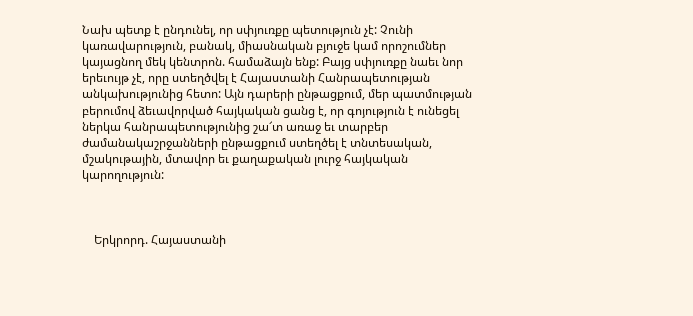Նախ պետք է ընդունել, որ սփյուռքը պետություն չէ: Չունի կառավարություն, բանակ, միասնական բյուջե կամ որոշումներ կայացնող մեկ կենտրոն. համաձայն ենք: Բայց սփյուռքը նաեւ նոր երեւույթ չէ, որը ստեղծվել է Հայաստանի Հանրապետության անկախությունից հետո: Այն դարերի ընթացքում, մեր պատմության բերումով ձեւավորված հայկական ցանց է, որ գոյություն է ունեցել ներկա հանրապետությունից շա՜տ առաջ եւ տարբեր ժամանակաշրջանների ընթացքում ստեղծել է տնտեսական, մշակութային, մտավոր եւ քաղաքական լուրջ հայկական կարողություն:



    Երկրորդ. Հայաստանի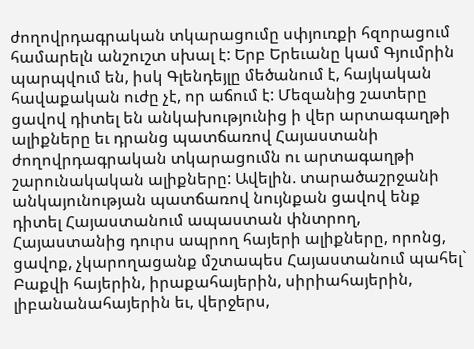ժողովրդագրական տկարացումը սփյուռքի հզորացում համարելն անշուշտ սխալ է: Երբ Երեւանը կամ Գյումրին պարպվում են, իսկ Գլենդեյլը մեծանում է, հայկական հավաքական ուժը չէ, որ աճում է: Մեզանից շատերը ցավով դիտել են անկախությունից ի վեր արտագաղթի ալիքները եւ դրանց պատճառով Հայաստանի ժողովրդագրական տկարացումն ու արտագաղթի շարունակական ալիքները: Ավելին. տարածաշրջանի անկայունության պատճառով նույնքան ցավով ենք դիտել Հայաստանում ապաստան փնտրող, Հայաստանից դուրս ապրող հայերի ալիքները, որոնց, ցավոք, չկարողացանք մշտապես Հայաստանում պահել` Բաքվի հայերին, իրաքահայերին, սիրիահայերին, լիբանանահայերին եւ, վերջերս,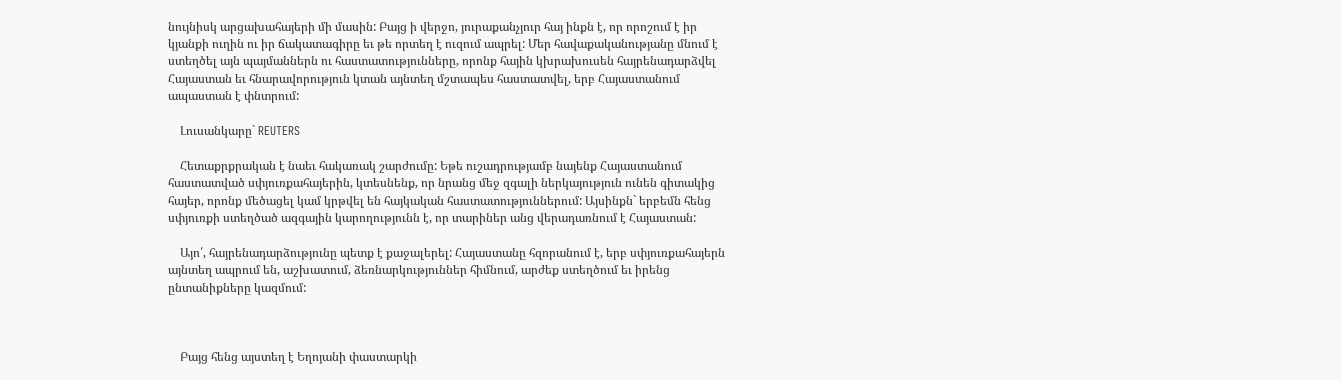նույնիսկ արցախահայերի մի մասին: Բայց ի վերջո, յուրաքանչյուր հայ ինքն է, որ որոշում է իր կյանքի ուղին ու իր ճակատագիրը եւ թե որտեղ է ուզում ապրել: Մեր հավաքականությանը մնում է ստեղծել այն պայմաններն ու հաստատությունները, որոնք հային կխրախուսեն հայրենադարձվել Հայաստան եւ հնարավորություն կտան այնտեղ մշտապես հաստատվել, երբ Հայաստանում ապաստան է փնտրում:

    Լուսանկարը` REUTERS

    Հետաքրքրական է նաեւ հակառակ շարժումը: Եթե ուշադրությամբ նայենք Հայաստանում հաստատված սփյուռքահայերին, կտեսնենք, որ նրանց մեջ զգալի ներկայություն ունեն գիտակից հայեր, որոնք մեծացել կամ կրթվել են հայկական հաստատություններում: Այսինքն` երբեմն հենց սփյուռքի ստեղծած ազգային կարողությունն է, որ տարիներ անց վերադառնում է Հայաստան:

    Այո՛, հայրենադարձությունը պետք է քաջալերել: Հայաստանը հզորանում է, երբ սփյուռքահայերն այնտեղ ապրում են, աշխատում, ձեռնարկություններ հիմնում, արժեք ստեղծում եւ իրենց ընտանիքները կազմում:



    Բայց հենց այստեղ է Եղոյանի փաստարկի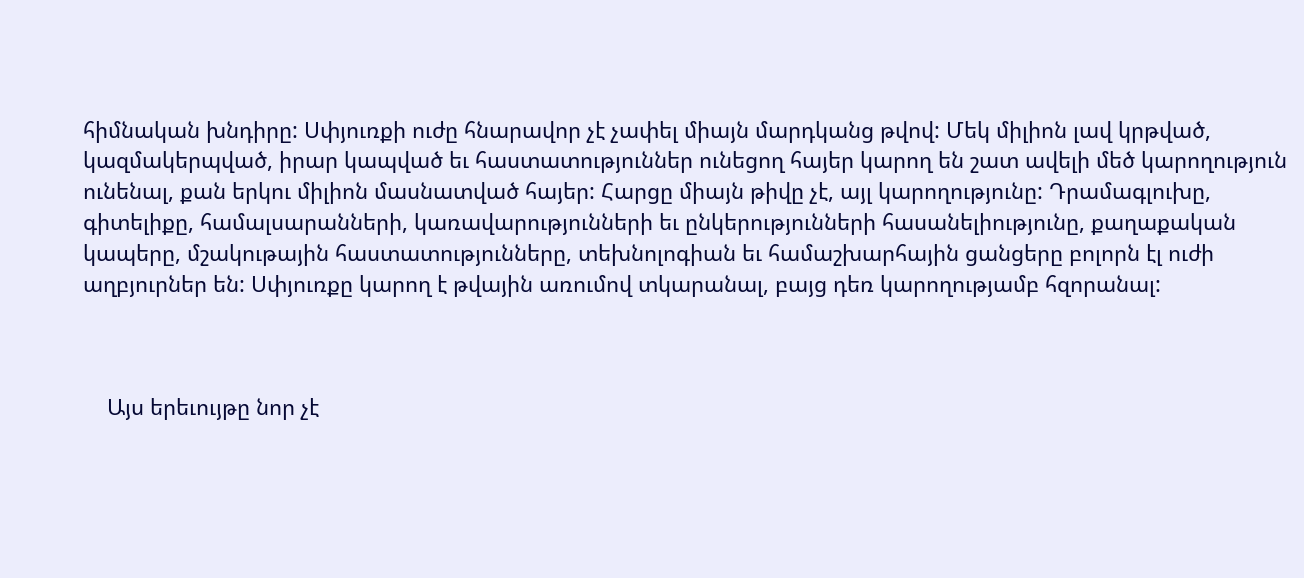հիմնական խնդիրը: Սփյուռքի ուժը հնարավոր չէ չափել միայն մարդկանց թվով: Մեկ միլիոն լավ կրթված, կազմակերպված, իրար կապված եւ հաստատություններ ունեցող հայեր կարող են շատ ավելի մեծ կարողություն ունենալ, քան երկու միլիոն մասնատված հայեր: Հարցը միայն թիվը չէ, այլ կարողությունը: Դրամագլուխը, գիտելիքը, համալսարանների, կառավարությունների եւ ընկերությունների հասանելիությունը, քաղաքական կապերը, մշակութային հաստատությունները, տեխնոլոգիան եւ համաշխարհային ցանցերը բոլորն էլ ուժի աղբյուրներ են: Սփյուռքը կարող է թվային առումով տկարանալ, բայց դեռ կարողությամբ հզորանալ:



    Այս երեւույթը նոր չէ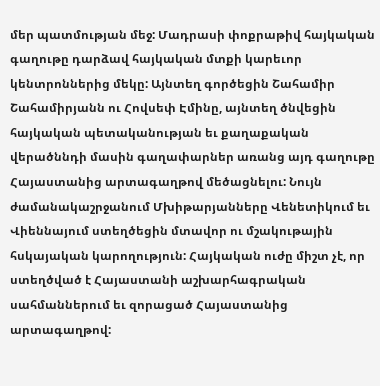մեր պատմության մեջ: Մադրասի փոքրաթիվ հայկական գաղութը դարձավ հայկական մտքի կարեւոր կենտրոններից մեկը: Այնտեղ գործեցին Շահամիր Շահամիրյանն ու Հովսեփ Էմինը, այնտեղ ծնվեցին հայկական պետականության եւ քաղաքական վերածննդի մասին գաղափարներ առանց այդ գաղութը Հայաստանից արտագաղթով մեծացնելու: Նույն ժամանակաշրջանում Մխիթարյանները Վենետիկում եւ Վիեննայում ստեղծեցին մտավոր ու մշակութային հսկայական կարողություն: Հայկական ուժը միշտ չէ, որ ստեղծված է Հայաստանի աշխարհագրական սահմաններում եւ զորացած Հայաստանից արտագաղթով: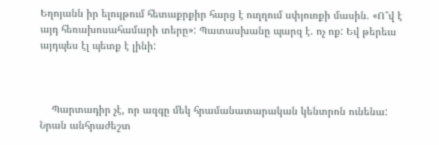Եղոյանն իր ելույթում հետաքրքիր հարց է ուղղում սփյուռքի մասին. «Ո՞վ է այդ հեռախոսահամարի տերը»: Պատասխանը պարզ է. ոչ ոք: Եվ թերեւս այդպես էլ պետք է լինի:



    Պարտադիր չէ, որ ազգը մեկ հրամանատարական կենտրոն ունենա: Նրան անհրաժեշտ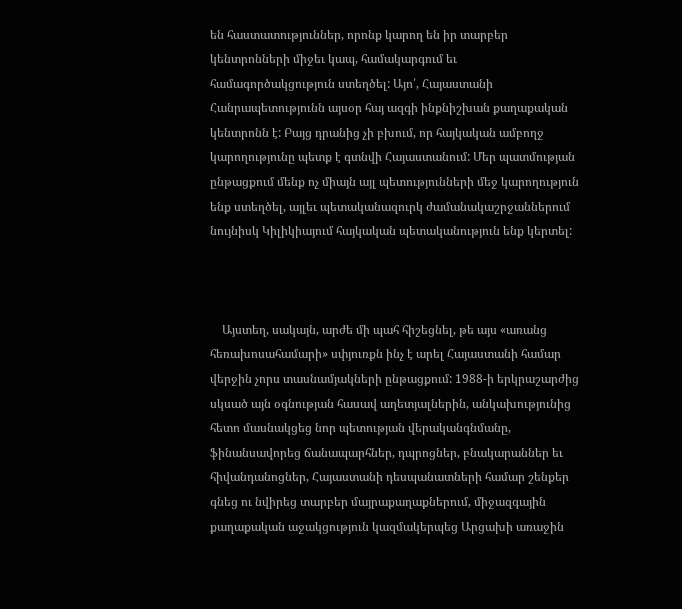են հաստատություններ, որոնք կարող են իր տարբեր կենտրոնների միջեւ կապ, համակարգում եւ համագործակցություն ստեղծել: Այո՛, Հայաստանի Հանրապետությունն այսօր հայ ազգի ինքնիշխան քաղաքական կենտրոնն է: Բայց դրանից չի բխում, որ հայկական ամբողջ կարողությունը պետք է գտնվի Հայաստանում: Մեր պատմության ընթացքում մենք ոչ միայն այլ պետությունների մեջ կարողություն ենք ստեղծել, այլեւ պետականազուրկ ժամանակաշրջաններում նույնիսկ Կիլիկիայում հայկական պետականություն ենք կերտել:



    Այստեղ, սակայն, արժե մի պահ հիշեցնել, թե այս «առանց հեռախոսահամարի» սփյուռքն ինչ է արել Հայաստանի համար վերջին չորս տասնամյակների ընթացքում: 1988-ի երկրաշարժից սկսած այն օգնության հասավ աղետյալներին, անկախությունից հետո մասնակցեց նոր պետության վերականգնմանը, ֆինանսավորեց ճանապարհներ, դպրոցներ, բնակարաններ եւ հիվանդանոցներ, Հայաստանի դեսպանատների համար շենքեր գնեց ու նվիրեց տարբեր մայրաքաղաքներում, միջազգային քաղաքական աջակցություն կազմակերպեց Արցախի առաջին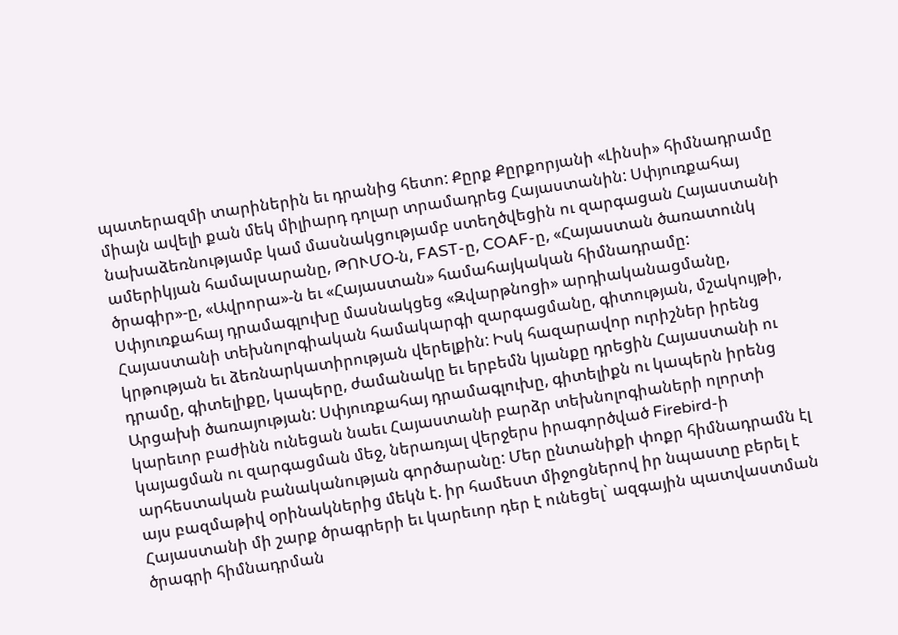պատերազմի տարիներին եւ դրանից հետո: Քըրք Քըրքորյանի «Լինսի» հիմնադրամը միայն ավելի քան մեկ միլիարդ դոլար տրամադրեց Հայաստանին: Սփյուռքահայ նախաձեռնությամբ կամ մասնակցությամբ ստեղծվեցին ու զարգացան Հայաստանի ամերիկյան համալսարանը, ԹՈՒՄՕ-ն, FAST-ը, COAF-ը, «Հայաստան ծառատունկ ծրագիր»-ը, «Ավրորա»-ն եւ «Հայաստան» համահայկական հիմնադրամը: Սփյուռքահայ դրամագլուխը մասնակցեց «Զվարթնոցի» արդիականացմանը, Հայաստանի տեխնոլոգիական համակարգի զարգացմանը, գիտության, մշակույթի, կրթության եւ ձեռնարկատիրության վերելքին: Իսկ հազարավոր ուրիշներ իրենց դրամը, գիտելիքը, կապերը, ժամանակը եւ երբեմն կյանքը դրեցին Հայաստանի ու Արցախի ծառայության: Սփյուռքահայ դրամագլուխը, գիտելիքն ու կապերն իրենց կարեւոր բաժինն ունեցան նաեւ Հայաստանի բարձր տեխնոլոգիաների ոլորտի կայացման ու զարգացման մեջ, ներառյալ վերջերս իրագործված Firebird-ի արհեստական բանականության գործարանը: Մեր ընտանիքի փոքր հիմնադրամն էլ այս բազմաթիվ օրինակներից մեկն է. իր համեստ միջոցներով իր նպաստը բերել է Հայաստանի մի շարք ծրագրերի եւ կարեւոր դեր է ունեցել` ազգային պատվաստման ծրագրի հիմնադրման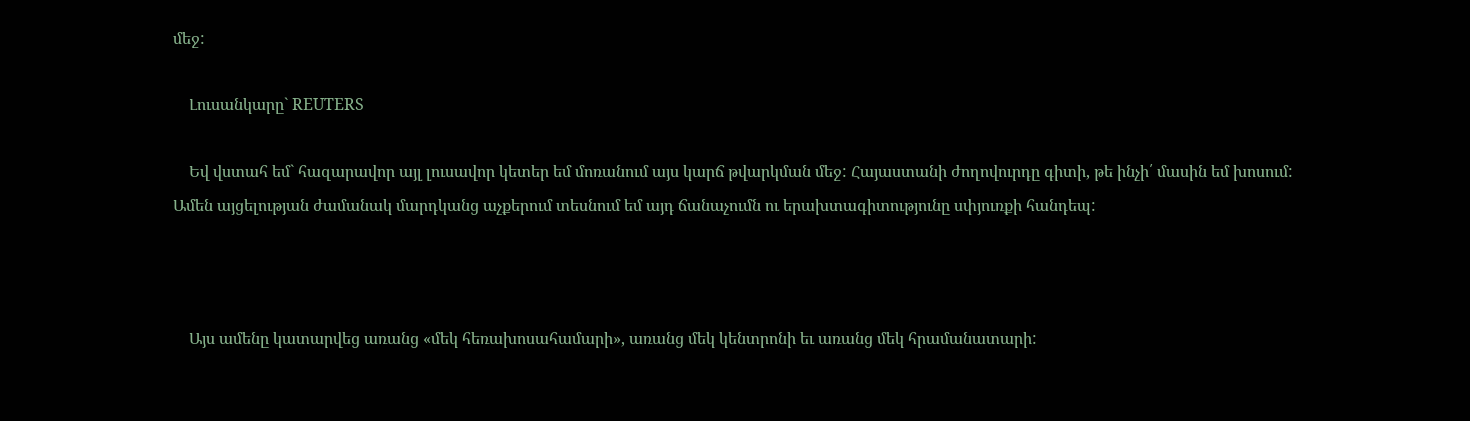մեջ:

    Լուսանկարը` REUTERS

    Եվ վստահ եմ` հազարավոր այլ լուսավոր կետեր եմ մոռանում այս կարճ թվարկման մեջ: Հայաստանի ժողովուրդը գիտի, թե ինչի՛ մասին եմ խոսում: Ամեն այցելության ժամանակ մարդկանց աչքերում տեսնում եմ այդ ճանաչումն ու երախտագիտությունը սփյուռքի հանդեպ:



    Այս ամենը կատարվեց առանց «մեկ հեռախոսահամարի», առանց մեկ կենտրոնի եւ առանց մեկ հրամանատարի: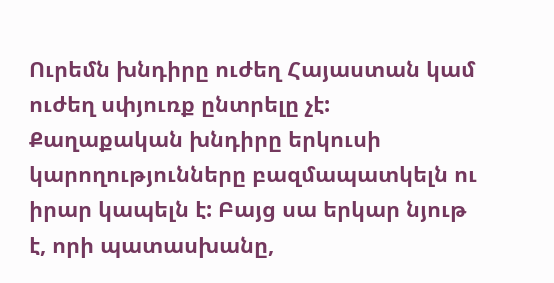Ուրեմն խնդիրը ուժեղ Հայաստան կամ ուժեղ սփյուռք ընտրելը չէ: Քաղաքական խնդիրը երկուսի կարողությունները բազմապատկելն ու իրար կապելն է: Բայց սա երկար նյութ է, որի պատասխանը,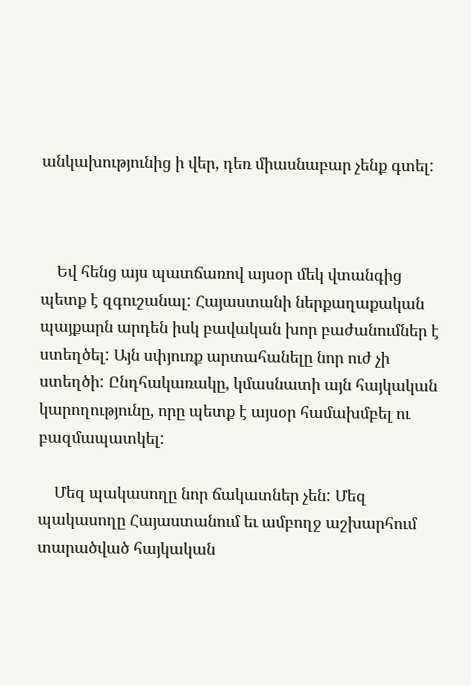անկախությունից ի վեր, դեռ միասնաբար չենք գտել:



    Եվ հենց այս պատճառով այսօր մեկ վտանգից պետք է զգուշանալ: Հայաստանի ներքաղաքական պայքարն արդեն իսկ բավական խոր բաժանումներ է ստեղծել: Այն սփյուռք արտահանելը նոր ուժ չի ստեղծի: Ընդհակառակը, կմասնատի այն հայկական կարողությունը, որը պետք է այսօր համախմբել ու բազմապատկել:

    Մեզ պակասողը նոր ճակատներ չեն: Մեզ պակասողը Հայաստանում եւ ամբողջ աշխարհում տարածված հայկական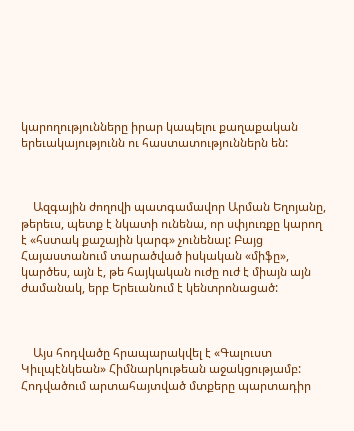կարողությունները իրար կապելու քաղաքական երեւակայությունն ու հաստատություններն են:



    Ազգային ժողովի պատգամավոր Արման Եղոյանը, թերեւս, պետք է նկատի ունենա, որ սփյուռքը կարող է «հստակ քաշային կարգ» չունենալ: Բայց Հայաստանում տարածված իսկական «միֆը», կարծես, այն է, թե հայկական ուժը ուժ է միայն այն ժամանակ, երբ Երեւանում է կենտրոնացած:



    Այս հոդվածը հրապարակվել է «Գալուստ Կիւլպէնկեան» Հիմնարկութեան աջակցությամբ: Հոդվածում արտահայտված մտքերը պարտադիր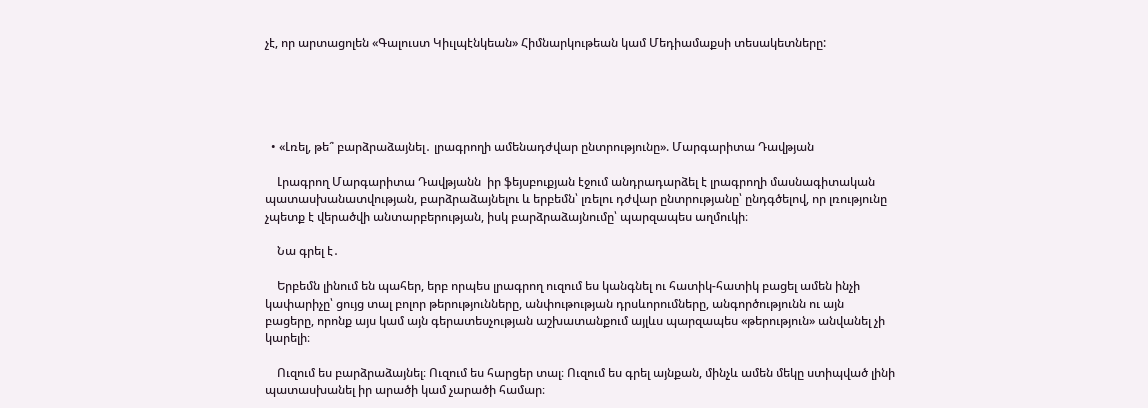չէ, որ արտացոլեն «Գալուստ Կիւլպէնկեան» Հիմնարկութեան կամ Մեդիամաքսի տեսակետները:





  • «Լռել, թե՞ բարձրաձայնել․ լրագրողի ամենադժվար ընտրությունը». Մարգարիտա Դավթյան

    Լրագրող Մարգարիտա Դավթյանն  իր ֆեյսբուքյան էջում անդրադարձել է լրագրողի մասնագիտական պատասխանատվության, բարձրաձայնելու և երբեմն՝ լռելու դժվար ընտրությանը՝ ընդգծելով, որ լռությունը չպետք է վերածվի անտարբերության, իսկ բարձրաձայնումը՝ պարզապես աղմուկի։

    Նա գրել է․

    Երբեմն լինում են պահեր, երբ որպես լրագրող ուզում ես կանգնել ու հատիկ-հատիկ բացել ամեն ինչի կափարիչը՝ ցույց տալ բոլոր թերությունները, անփութության դրսևորումները, անգործությունն ու այն բացերը, որոնք այս կամ այն գերատեսչության աշխատանքում այլևս պարզապես «թերություն» անվանել չի կարելի։

    Ուզում ես բարձրաձայնել։ Ուզում ես հարցեր տալ։ Ուզում ես գրել այնքան, մինչև ամեն մեկը ստիպված լինի պատասխանել իր արածի կամ չարածի համար։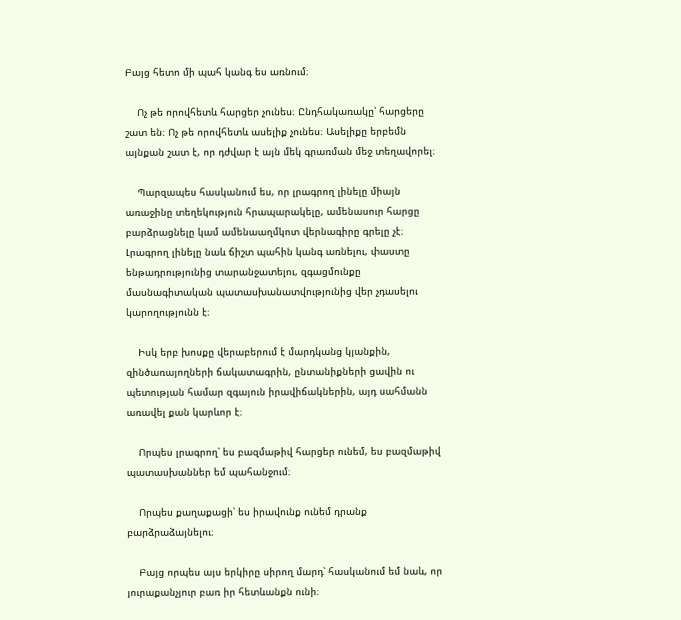Բայց հետո մի պահ կանգ ես առնում։

    Ոչ թե որովհետև հարցեր չունես։ Ընդհակառակը՝ հարցերը շատ են։ Ոչ թե որովհետև ասելիք չունես։ Ասելիքը երբեմն այնքան շատ է, որ դժվար է այն մեկ գրառման մեջ տեղավորել։

    Պարզապես հասկանում ես, որ լրագրող լինելը միայն առաջինը տեղեկություն հրապարակելը, ամենասուր հարցը բարձրացնելը կամ ամենաաղմկոտ վերնագիրը գրելը չէ։ Լրագրող լինելը նաև ճիշտ պահին կանգ առնելու, փաստը ենթադրությունից տարանջատելու, զգացմունքը մասնագիտական պատասխանատվությունից վեր չդասելու կարողությունն է։

    Իսկ երբ խոսքը վերաբերում է մարդկանց կյանքին, զինծառայողների ճակատագրին, ընտանիքների ցավին ու պետության համար զգայուն իրավիճակներին, այդ սահմանն առավել քան կարևոր է։

    Որպես լրագրող՝ ես բազմաթիվ հարցեր ունեմ, ես բազմաթիվ պատասխաններ եմ պահանջում։

    Որպես քաղաքացի՝ ես իրավունք ունեմ դրանք բարձրաձայնելու։

    Բայց որպես այս երկիրը սիրող մարդ՝ հասկանում եմ նաև, որ յուրաքանչյուր բառ իր հետևանքն ունի։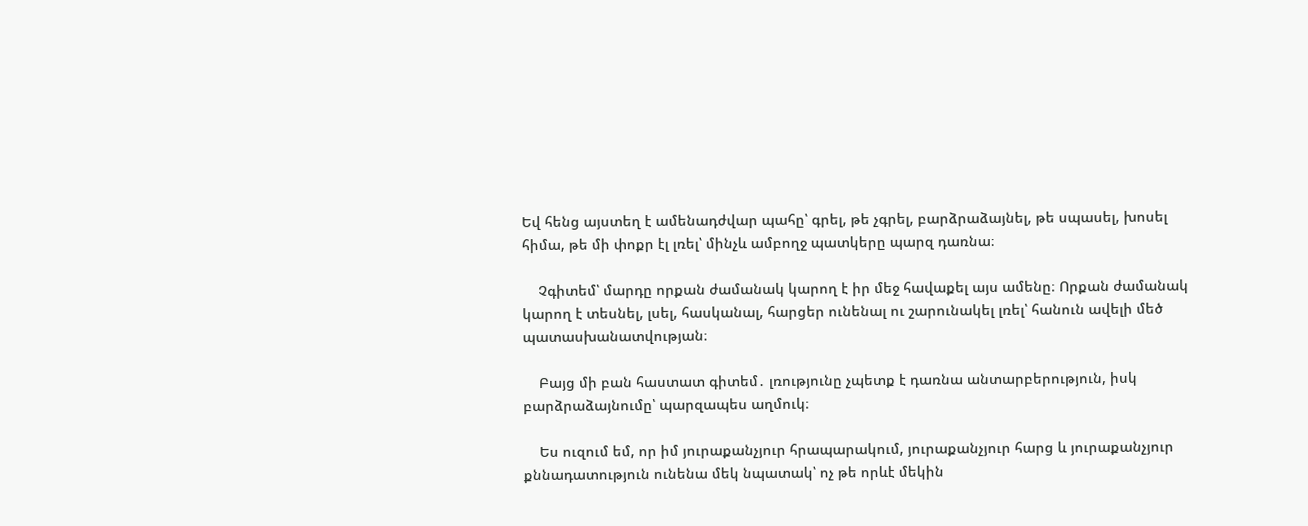Եվ հենց այստեղ է ամենադժվար պահը՝ գրել, թե չգրել, բարձրաձայնել, թե սպասել, խոսել հիմա, թե մի փոքր էլ լռել՝ մինչև ամբողջ պատկերը պարզ դառնա։

    Չգիտեմ՝ մարդը որքան ժամանակ կարող է իր մեջ հավաքել այս ամենը։ Որքան ժամանակ կարող է տեսնել, լսել, հասկանալ, հարցեր ունենալ ու շարունակել լռել՝ հանուն ավելի մեծ պատասխանատվության։

    Բայց մի բան հաստատ գիտեմ․ լռությունը չպետք է դառնա անտարբերություն, իսկ բարձրաձայնումը՝ պարզապես աղմուկ։

    Ես ուզում եմ, որ իմ յուրաքանչյուր հրապարակում, յուրաքանչյուր հարց և յուրաքանչյուր քննադատություն ունենա մեկ նպատակ՝ ոչ թե որևէ մեկին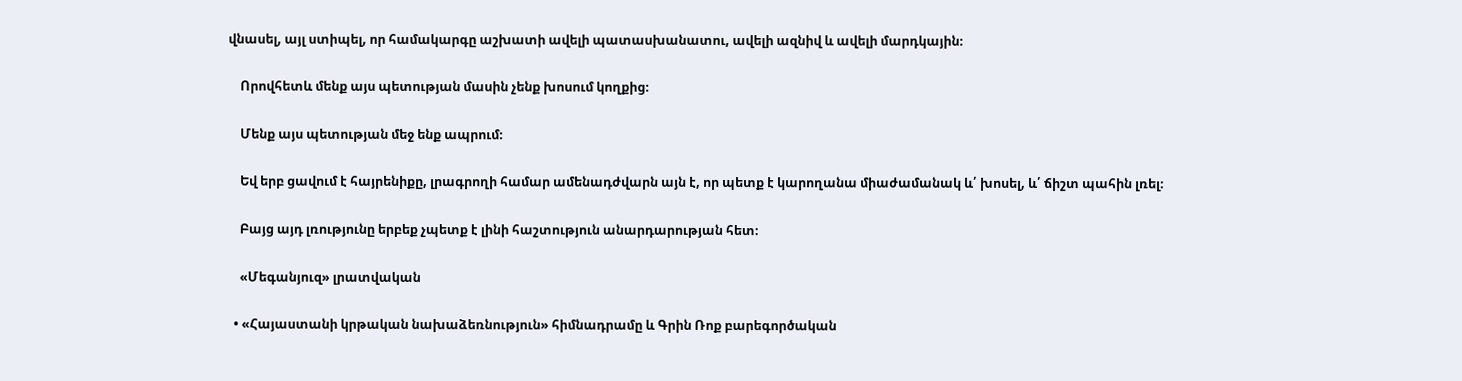վնասել, այլ ստիպել, որ համակարգը աշխատի ավելի պատասխանատու, ավելի ազնիվ և ավելի մարդկային։

    Որովհետև մենք այս պետության մասին չենք խոսում կողքից։

    Մենք այս պետության մեջ ենք ապրում։

    Եվ երբ ցավում է հայրենիքը, լրագրողի համար ամենադժվարն այն է, որ պետք է կարողանա միաժամանակ և՛ խոսել, և՛ ճիշտ պահին լռել։

    Բայց այդ լռությունը երբեք չպետք է լինի հաշտություն անարդարության հետ։

    «Մեգանյուզ» լրատվական

  • «Հայաստանի կրթական նախաձեռնություն» հիմնադրամը և Գրին Ռոք բարեգործական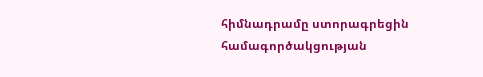հիմնադրամը ստորագրեցին համագործակցության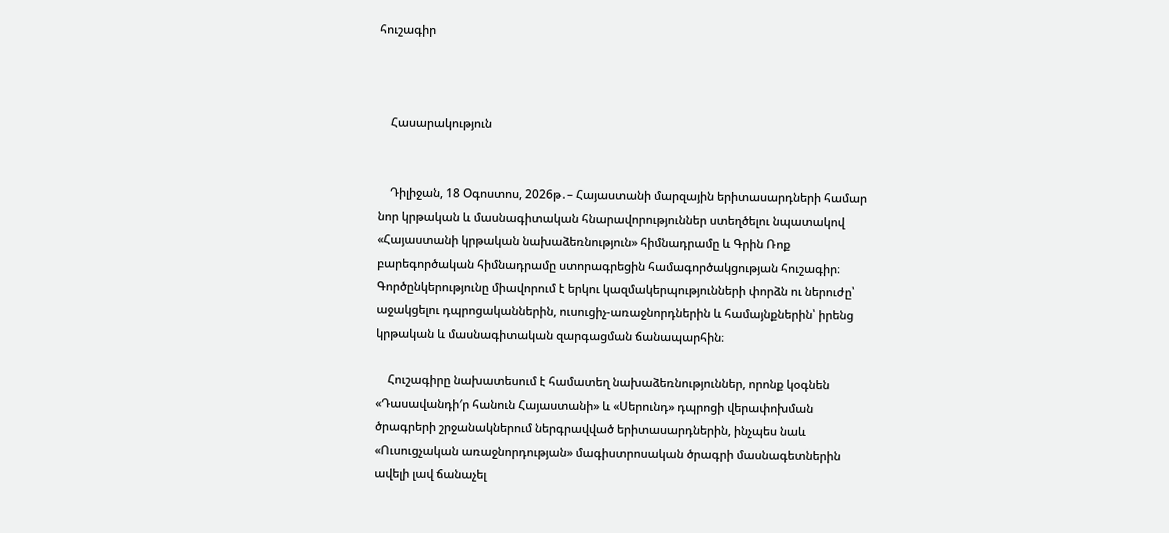հուշագիր



    Հասարակություն


    Դիլիջան, 18 Օգոստոս, 2026թ․– Հայաստանի մարզային երիտասարդների համար նոր կրթական և մասնագիտական հնարավորություններ ստեղծելու նպատակով «Հայաստանի կրթական նախաձեռնություն» հիմնադրամը և Գրին Ռոք բարեգործական հիմնադրամը ստորագրեցին համագործակցության հուշագիր։ Գործընկերությունը միավորում է երկու կազմակերպությունների փորձն ու ներուժը՝ աջակցելու դպրոցականներին, ուսուցիչ-առաջնորդներին և համայնքներին՝ իրենց կրթական և մասնագիտական զարգացման ճանապարհին։

    Հուշագիրը նախատեսում է համատեղ նախաձեռնություններ, որոնք կօգնեն «Դասավանդի′ր հանուն Հայաստանի» և «Սերունդ» դպրոցի վերափոխման ծրագրերի շրջանակներում ներգրավված երիտասարդներին, ինչպես նաև «Ուսուցչական առաջնորդության» մագիստրոսական ծրագրի մասնագետներին ավելի լավ ճանաչել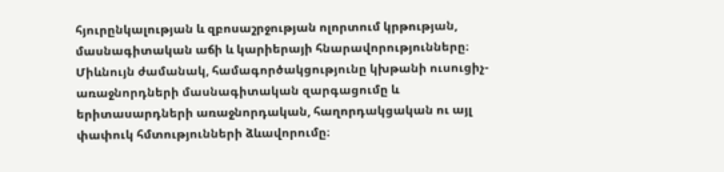հյուրընկալության և զբոսաշրջության ոլորտում կրթության, մասնագիտական աճի և կարիերայի հնարավորությունները։ Միևնույն ժամանակ, համագործակցությունը կխթանի ուսուցիչ-առաջնորդների մասնագիտական զարգացումը և երիտասարդների առաջնորդական, հաղորդակցական ու այլ փափուկ հմտությունների ձևավորումը։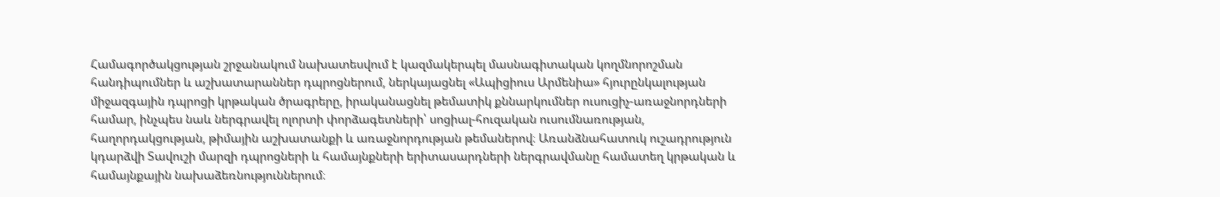Համագործակցության շրջանակում նախատեսվում է կազմակերպել մասնագիտական կողմնորոշման հանդիպումներ և աշխատարաններ դպրոցներում, ներկայացնել «Ապիցիուս Արմենիա» հյուրընկալության միջազգային դպրոցի կրթական ծրագրերը, իրականացնել թեմատիկ քննարկումներ ուսուցիչ-առաջնորդների համար, ինչպես նաև ներգրավել ոլորտի փորձագետների՝ սոցիալ-հուզական ուսումնառության, հաղորդակցության, թիմային աշխատանքի և առաջնորդության թեմաներով։ Առանձնահատուկ ուշադրություն կդարձվի Տավուշի մարզի դպրոցների և համայնքների երիտասարդների ներգրավմանը համատեղ կրթական և համայնքային նախաձեռնություններում։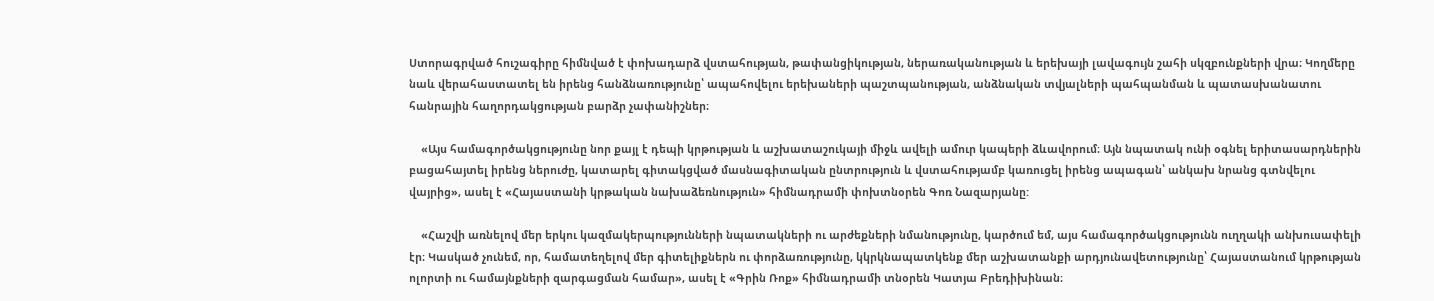Ստորագրված հուշագիրը հիմնված է փոխադարձ վստահության, թափանցիկության, ներառականության և երեխայի լավագույն շահի սկզբունքների վրա։ Կողմերը նաև վերահաստատել են իրենց հանձնառությունը՝ ապահովելու երեխաների պաշտպանության, անձնական տվյալների պահպանման և պատասխանատու հանրային հաղորդակցության բարձր չափանիշներ։

    «Այս համագործակցությունը նոր քայլ է դեպի կրթության և աշխատաշուկայի միջև ավելի ամուր կապերի ձևավորում։ Այն նպատակ ունի օգնել երիտասարդներին բացահայտել իրենց ներուժը, կատարել գիտակցված մասնագիտական ընտրություն և վստահությամբ կառուցել իրենց ապագան՝ անկախ նրանց գտնվելու վայրից», ասել է «Հայաստանի կրթական նախաձեռնություն» հիմնադրամի փոխտնօրեն Գոռ Նազարյանը:

    «Հաշվի առնելով մեր երկու կազմակերպությունների նպատակների ու արժեքների նմանությունը, կարծում եմ, այս համագործակցությունն ուղղակի անխուսափելի էր։ Կասկած չունեմ, որ, համատեղելով մեր գիտելիքներն ու փորձառությունը, կկրկնապատկենք մեր աշխատանքի արդյունավետությունը՝ Հայաստանում կրթության ոլորտի ու համայնքների զարգացման համար», ասել է «Գրին Ռոք» հիմնադրամի տնօրեն Կատյա Բրեդիխինան։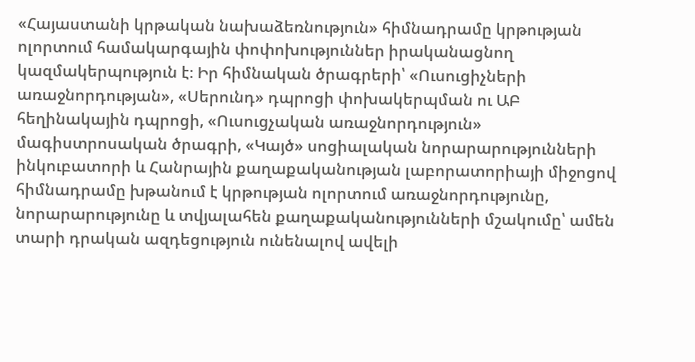«Հայաստանի կրթական նախաձեռնություն» հիմնադրամը կրթության ոլորտում համակարգային փոփոխություններ իրականացնող կազմակերպություն է։ Իր հիմնական ծրագրերի՝ «Ուսուցիչների առաջնորդության», «Սերունդ» դպրոցի փոխակերպման ու ԱԲ հեղինակային դպրոցի, «Ուսուցչական առաջնորդություն» մագիստրոսական ծրագրի, «Կայծ» սոցիալական նորարարությունների ինկուբատորի և Հանրային քաղաքականության լաբորատորիայի միջոցով հիմնադրամը խթանում է կրթության ոլորտում առաջնորդությունը, նորարարությունը և տվյալահեն քաղաքականությունների մշակումը՝ ամեն տարի դրական ազդեցություն ունենալով ավելի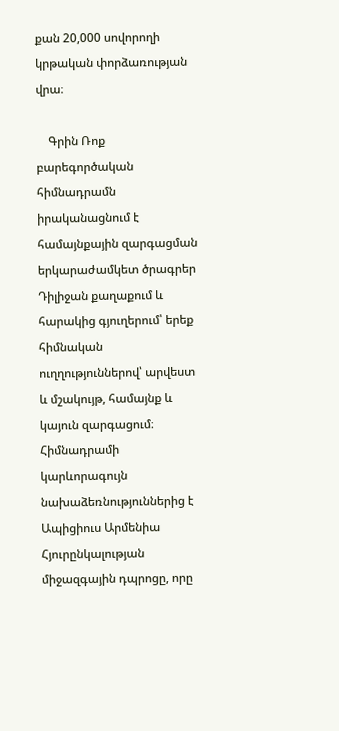քան 20,000 սովորողի կրթական փորձառության վրա։

    Գրին Ռոք բարեգործական հիմնադրամն իրականացնում է համայնքային զարգացման երկարաժամկետ ծրագրեր Դիլիջան քաղաքում և հարակից գյուղերում՝ երեք հիմնական ուղղություններով՝ արվեստ և մշակույթ, համայնք և կայուն զարգացում։ Հիմնադրամի կարևորագույն նախաձեռնություններից է Ապիցիուս Արմենիա Հյուրընկալության միջազգային դպրոցը, որը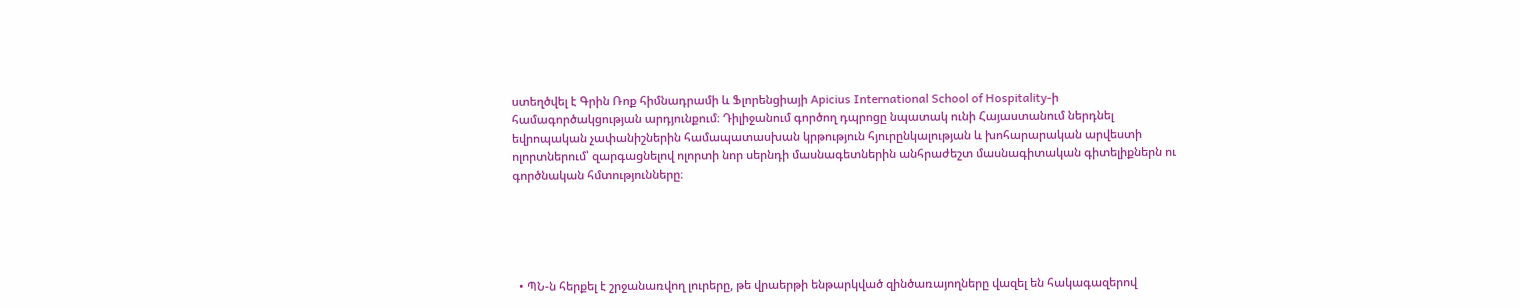ստեղծվել է Գրին Ռոք հիմնադրամի և Ֆլորենցիայի Apicius International School of Hospitality-ի համագործակցության արդյունքում։ Դիլիջանում գործող դպրոցը նպատակ ունի Հայաստանում ներդնել եվրոպական չափանիշներին համապատասխան կրթություն հյուրընկալության և խոհարարական արվեստի ոլորտներում՝ զարգացնելով ոլորտի նոր սերնդի մասնագետներին անհրաժեշտ մասնագիտական գիտելիքներն ու գործնական հմտությունները։





  • ՊՆ-ն հերքել է շրջանառվող լուրերը, թե վրաերթի ենթարկված զինծառայողները վազել են հակագազերով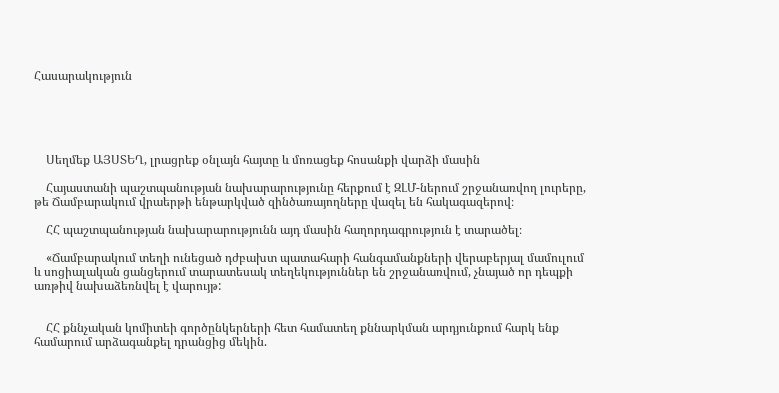Հասարակություն





    Սեղմեք ԱՅՍՏԵՂ, լրացրեք օնլայն հայտը և մոռացեք հոսանքի վարձի մասին

    Հայաստանի պաշտպանության նախարարությունը հերքում է ԶԼՄ-ներում շրջանառվող լուրերը, թե Ճամբարակում վրաերթի ենթարկված զինծառայողները վազել են հակագազերով։

    ՀՀ պաշտպանության նախարարությունն այդ մասին հաղորդագրություն է տարածել։

    «Ճամբարակում տեղի ունեցած դժբախտ պատահարի հանգամանքների վերաբերյալ մամուլում և սոցիալական ցանցերում տարատեսակ տեղեկություններ են շրջանառվում, չնայած որ դեպքի առթիվ նախաձեռնվել է վարույթ:


    ՀՀ քննչական կոմիտեի գործընկերների հետ համատեղ քննարկման արդյունքում հարկ ենք համարում արձագանքել դրանցից մեկին.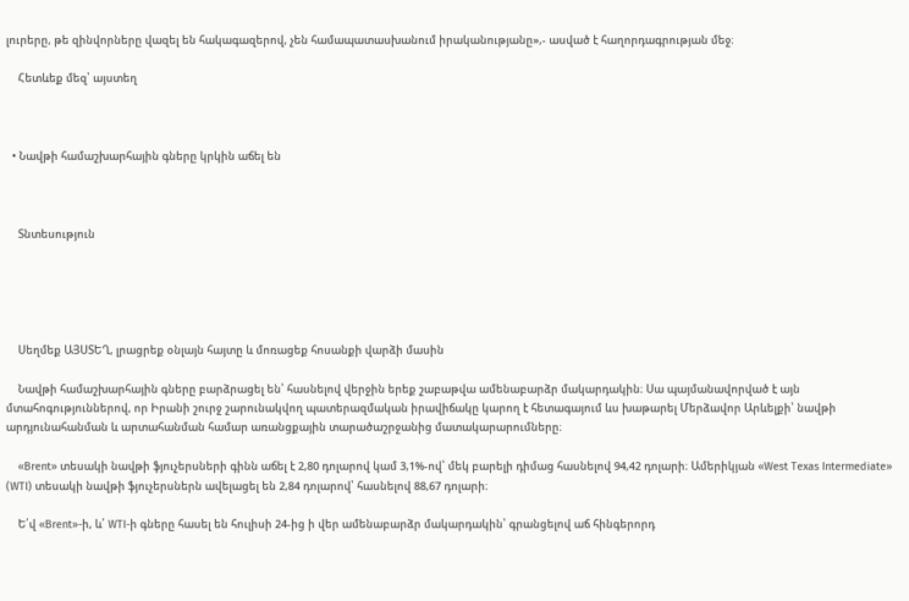լուրերը, թե զինվորները վազել են հակագազերով, չեն համապատասխանում իրականությանը»,- ասված է հաղորդագրության մեջ։

    Հետևեք մեզ՝ այստեղ



  • Նավթի համաշխարհային գները կրկին աճել են



    Տնտեսություն





    Սեղմեք ԱՅՍՏԵՂ, լրացրեք օնլայն հայտը և մոռացեք հոսանքի վարձի մասին

    Նավթի համաշխարհային գները բարձրացել են՝ հասնելով վերջին երեք շաբաթվա ամենաբարձր մակարդակին։ Սա պայմանավորված է այն մտահոգություններով, որ Իրանի շուրջ շարունակվող պատերազմական իրավիճակը կարող է հետագայում ևս խաթարել Մերձավոր Արևելքի՝ նավթի արդյունահանման և արտահանման համար առանցքային տարածաշրջանից մատակարարումները։

    «Brent» տեսակի նավթի ֆյուչերսների գինն աճել է 2,80 դոլարով կամ 3,1%-ով՝ մեկ բարելի դիմաց հասնելով 94,42 դոլարի։ Ամերիկյան «West Texas Intermediate» (WTI) տեսակի նավթի ֆյուչերսներն ավելացել են 2,84 դոլարով՝ հասնելով 88,67 դոլարի։

    Ե՛վ «Brent»-ի, և՛ WTI-ի գները հասել են հուլիսի 24-ից ի վեր ամենաբարձր մակարդակին՝ գրանցելով աճ հինգերորդ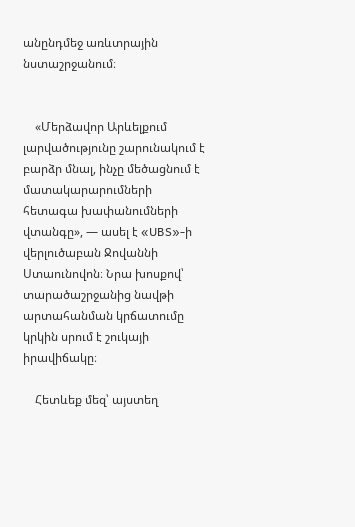անընդմեջ առևտրային նստաշրջանում։


    «Մերձավոր Արևելքում լարվածությունը շարունակում է բարձր մնալ, ինչը մեծացնում է մատակարարումների հետագա խափանումների վտանգը», — ասել է «UBS»-ի վերլուծաբան Ջովաննի Ստաունովոն։ Նրա խոսքով՝ տարածաշրջանից նավթի արտահանման կրճատումը կրկին սրում է շուկայի իրավիճակը։

    Հետևեք մեզ՝ այստեղ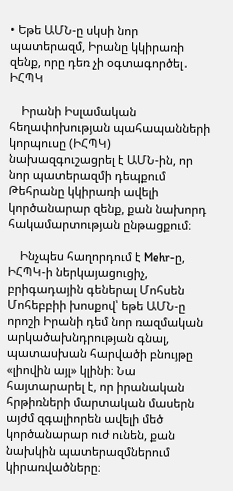• Եթե ԱՄՆ-ը սկսի նոր պատերազմ, Իրանը կկիրառի զենք, որը դեռ չի օգտագործել․ ԻՀՊԿ

    Իրանի Իսլամական հեղափոխության պահապանների կորպուսը (ԻՀՊԿ) նախազգուշացրել է ԱՄՆ-ին, որ նոր պատերազմի դեպքում Թեհրանը կկիրառի ավելի կործանարար զենք, քան նախորդ հակամարտության ընթացքում։

    Ինչպես հաղորդում է Mehr-ը, ԻՀՊԿ-ի ներկայացուցիչ, բրիգադային գեներալ Մոհսեն Մոհեբբիի խոսքով՝ եթե ԱՄՆ-ը որոշի Իրանի դեմ նոր ռազմական արկածախնդրության գնալ, պատասխան հարվածի բնույթը «լիովին այլ» կլինի։ Նա հայտարարել է, որ իրանական հրթիռների մարտական մասերն այժմ զգալիորեն ավելի մեծ կործանարար ուժ ունեն, քան նախկին պատերազմներում կիրառվածները։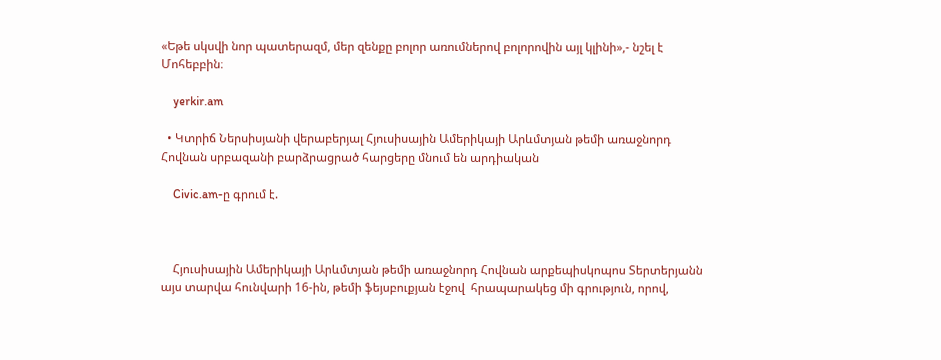«Եթե սկսվի նոր պատերազմ, մեր զենքը բոլոր առումներով բոլորովին այլ կլինի»,- նշել է Մոհեբբին։

    yerkir.am

  • Կտրիճ Ներսիսյանի վերաբերյալ Հյուսիսային Ամերիկայի Արևմտյան թեմի առաջնորդ Հովնան սրբազանի բարձրացրած հարցերը մնում են արդիական

    Civic.am-ը գրում է.



    Հյուսիսային Ամերիկայի Արևմտյան թեմի առաջնորդ Հովնան արքեպիսկոպոս Տերտերյանն այս տարվա հունվարի 16-ին, թեմի ֆեյսբուքյան էջով  հրապարակեց մի գրություն, որով,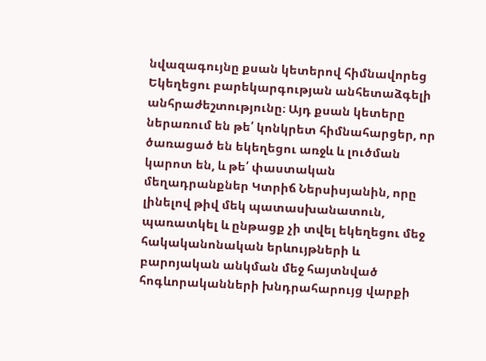նվազագույնը քսան կետերով հիմնավորեց Եկեղեցու բարեկարգության անհետաձգելի անհրաժեշտությունը։ Այդ քսան կետերը ներառում են թե՛ կոնկրետ հիմնահարցեր, որ ծառացած են եկեղեցու առջև և լուծման կարոտ են, և թե՛ փաստական մեղադրանքներ Կտրիճ Ներսիսյանին, որը լինելով թիվ մեկ պատասխանատուն, պառատկել և ընթացք չի տվել եկեղեցու մեջ հակականոնական երևույթների և բարոյական անկման մեջ հայտնված հոգևորականների խնդրահարույց վարքի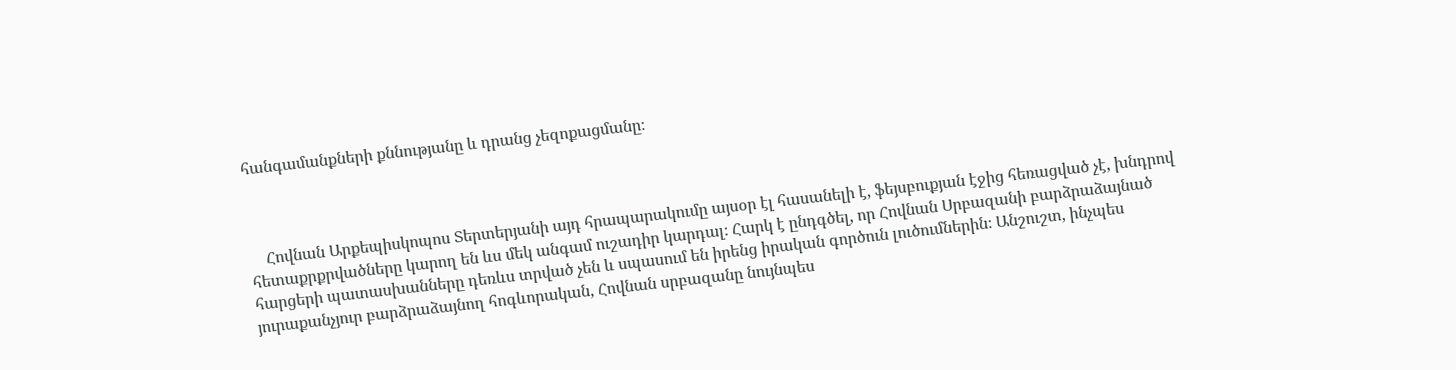հանգամանքների քննությանը և դրանց չեզոքացմանը։



    Հովնան Արքեպիսկոպոս Տերտերյանի այդ հրապարակումը այսօր էլ հասանելի է, ֆեյսբուքյան էջից հեռացված չէ, խնդրով հետաքրքրվածները կարող են ևս մեկ անգամ ուշադիր կարդալ։ Հարկ է ընդգծել, որ Հովնան Սրբազանի բարձրաձայնած հարցերի պատասխանները դեռևս տրված չեն և սպասում են իրենց իրական գործուն լուծումներին։ Անշուշտ, ինչպես յուրաքանչյուր բարձրաձայնող հոգևորական, Հովնան սրբազանը նույնպես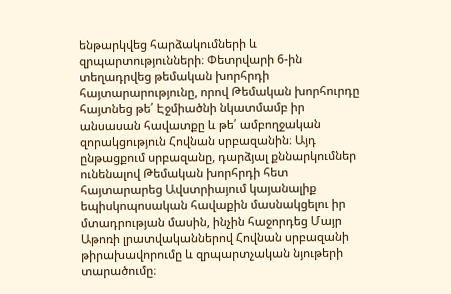ենթարկվեց հարձակումների և զրպարտությունների։ Փետրվարի 6-ին տեղադրվեց թեմական խորհրդի հայտարարությունը, որով Թեմական խորհուրդը հայտնեց թե՛ Էջմիածնի նկատմամբ իր անսասան հավատքը և թե՛ ամբողջական զորակցություն Հովնան սրբազանին։ Այդ ընթացքում սրբազանը, դարձյալ քննարկումներ ունենալով Թեմական խորհրդի հետ հայտարարեց Ավստրիայում կայանալիք եպիսկոպոսական հավաքին մասնակցելու իր մտադրության մասին, ինչին հաջորդեց Մայր Աթոռի լրատվականներով Հովնան սրբազանի թիրախավորումը և զրպարտչական նյութերի տարածումը։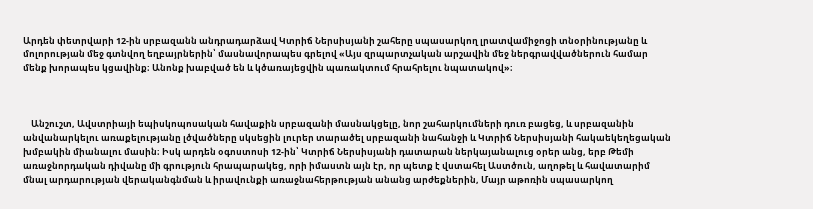Արդեն փետրվարի 12-ին սրբազանն անդրադարձավ Կտրիճ Ներսիսյանի շահերը սպասարկող լրատվամիջոցի տնօրինությանը և մոլորության մեջ գտնվող եղբայրներին՝ մասնավորապես գրելով «Այս զրպարտչական արշավին մեջ ներգրավվածներուն համար մենք խորապես կցավինք։ Անոնք խաբված են և կծառայեցվին պառակտում հրահրելու նպատակով»։



    Անշուշտ, Ավստրիայի եպիսկոպոսական հավաքին սրբազանի մասնակցելը, նոր շահարկումների դուռ բացեց, և սրբազանին անվանարկելու առաքելությանը լծվածները սկսեցին լուրեր տարածել սրբազանի նահանջի և Կտրիճ Ներսիսյանի հակաեկեղեցական խմբակին միանալու մասին։ Իսկ արդեն օգոստոսի 12-ին՝ Կտրիճ Ներսիսյանի դատարան ներկայանալուց օրեր անց, երբ Թեմի առաջնորդական դիվանը մի գրություն հրապարակեց, որի իմաստն այն էր, որ պետք է վստահել Աստծուն, աղոթել և հավատարիմ մնալ արդարության վերականգնման և իրավունքի առաջնահերթության անանց արժեքներին, Մայր աթոռին սպասարկող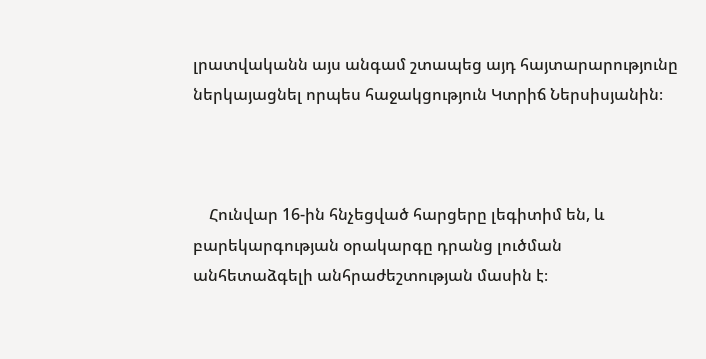լրատվականն այս անգամ շտապեց այդ հայտարարությունը ներկայացնել որպես հաջակցություն Կտրիճ Ներսիսյանին։



    Հունվար 16-ին հնչեցված հարցերը լեգիտիմ են, և բարեկարգության օրակարգը դրանց լուծման անհետաձգելի անհրաժեշտության մասին է։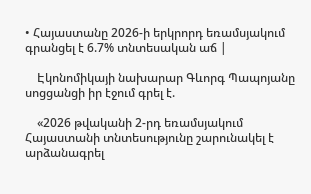• Հայաստանը 2026-ի երկրորդ եռամսյակում գրանցել է 6.7% տնտեսական աճ |

    Էկոնոմիկայի նախարար Գևորգ Պապոյանը սոցցանցի իր էջում գրել է.

    «2026 թվականի 2-րդ եռամսյակում Հայաստանի տնտեսությունը շարունակել է արձանագրել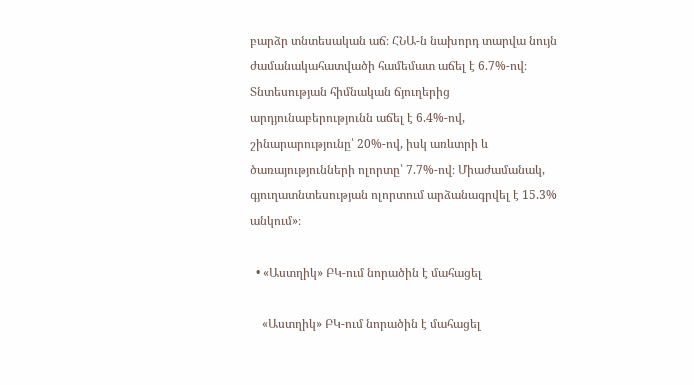բարձր տնտեսական աճ։ ՀՆԱ-ն նախորդ տարվա նույն ժամանակահատվածի համեմատ աճել է 6.7%-ով։ Տնտեսության հիմնական ճյուղերից արդյունաբերությունն աճել է 6.4%-ով, շինարարությունը՝ 20%-ով, իսկ առևտրի և ծառայությունների ոլորտը՝ 7.7%-ով։ Միաժամանակ, գյուղատնտեսության ոլորտում արձանագրվել է 15.3% անկում»։

  • «Աստղիկ» ԲԿ-ում նորածին է մահացել

    «Աստղիկ» ԲԿ-ում նորածին է մահացել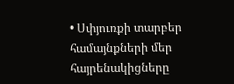• Սփյուռքի տարբեր համայնքների մեր հայրենակիցները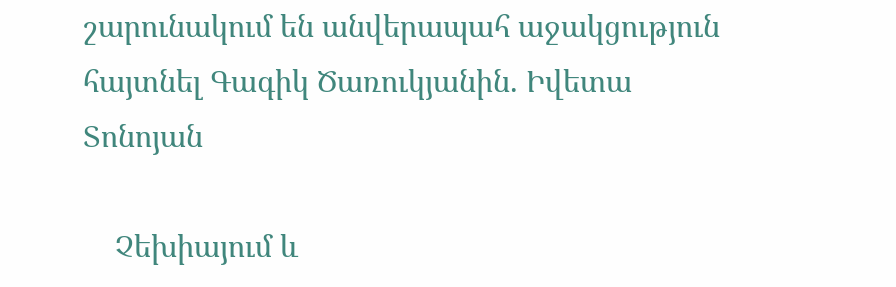շարունակում են անվերապահ աջակցություն հայտնել Գագիկ Ծառուկյանին. Իվետա Տոնոյան

    Չեխիայում և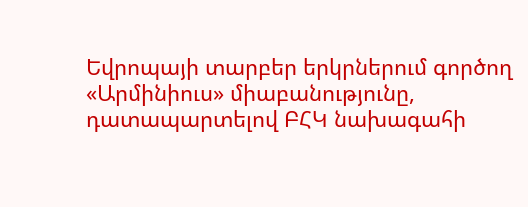Եվրոպայի տարբեր երկրներում գործող «Արմինիուս» միաբանությունը, դատապարտելով ԲՀԿ նախագահի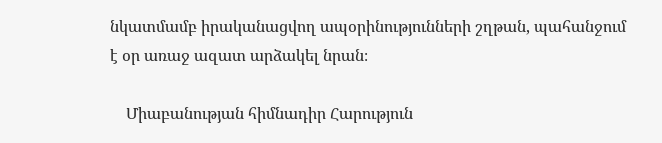նկատմամբ իրականացվող ապօրինությունների շղթան, պահանջում է օր առաջ ազատ արձակել նրան։

    Միաբանության հիմնադիր Հարություն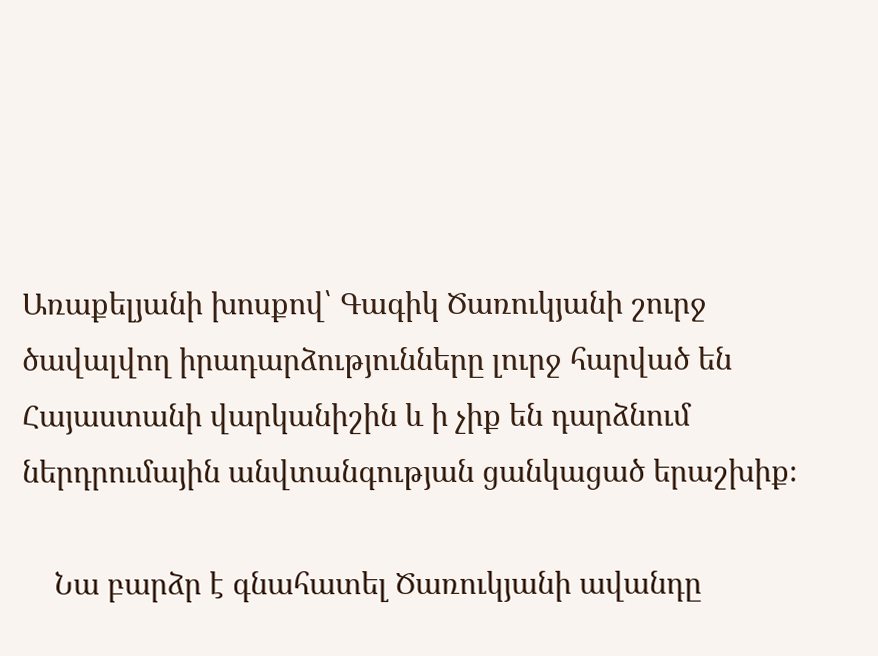Առաքելյանի խոսքով՝ Գագիկ Ծառուկյանի շուրջ ծավալվող իրադարձությունները լուրջ հարված են Հայաստանի վարկանիշին և ի չիք են դարձնում ներդրումային անվտանգության ցանկացած երաշխիք։

    Նա բարձր է գնահատել Ծառուկյանի ավանդը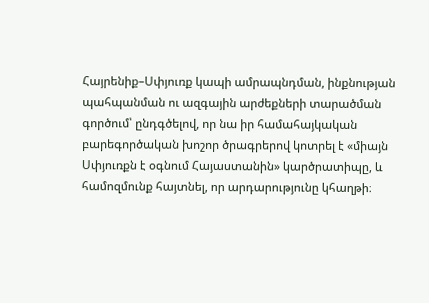Հայրենիք–Սփյուռք կապի ամրապնդման, ինքնության պահպանման ու ազգային արժեքների տարածման գործում՝ ընդգծելով, որ նա իր համահայկական բարեգործական խոշոր ծրագրերով կոտրել է «միայն Սփյուռքն է օգնում Հայաստանին» կարծրատիպը, և համոզմունք հայտնել, որ արդարությունը կհաղթի։